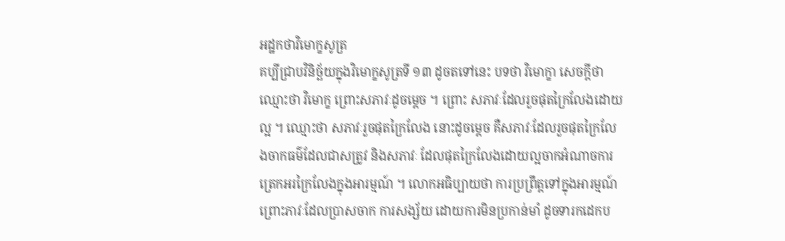អដ្ឋកថាវិមោក្ខសូត្រ
គប្បីជ្រាបវិនិច្ឆ័យក្នុងវិមោក្ខសូត្រទី ១៣ ដូចតទៅនេះ បទថា វិមោក្ខា សេចក្តីថា ឈ្មោះថា វិមោក្ខ ព្រោះសភាវៈដូចម្តេច ។ ព្រោះ សភាវៈដែលរួចផុតក្រៃលែងដោយល្អ ។ ឈ្មោះថា សភាវៈរួចផុតក្រៃលែង នោះដូចម្តេច គឺសភាវៈដែលរួចផុតក្រៃលែងចាកធម៌ដែលជាសត្រូវ និងសភាវៈ ដែលផុតក្រៃលែងដោយល្អចាកអំណាចការត្រេកអរក្រៃលែងក្នុងអារម្មណ៍ ។ លោកអធិប្បាយថា ការប្រព្រឹត្តទៅក្នុងអារម្មណ៍ ព្រោះភាវៈដែលប្រាសចាក ការសង្ស័យ ដោយការមិនប្រកាន់មាំ ដូចទារកដេកប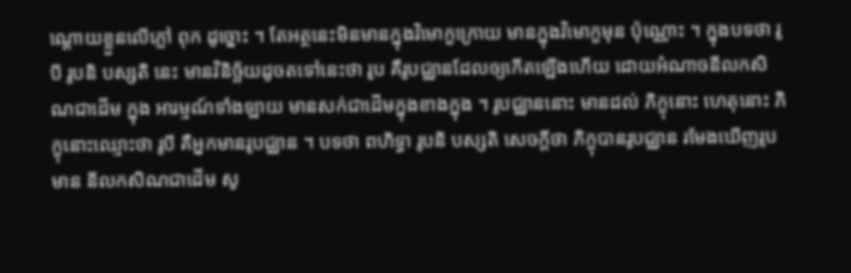ណ្តោយខ្លួនលើភ្លៅ ពុក ដូច្នោះ ។ តែអត្ថនេះមិនមានក្នុងវិមោក្ខក្រោយ មានក្នុងវិមោក្ខមុន ប៉ុណ្ណោះ ។ ក្នុងបទថា រូបី រូបនិ បស្សតិ នេះ មានវិនិច្ឆ័យដូចតទៅនេះថា រូប គឺរូបជ្ឈានដែលឲ្យកើតឡើងហើយ ដោយអំណាចនីលកសិណជាដើម ក្នុង អារម្មណ៍ទាំងឡាយ មានសក់ជាដើមក្នុងខាងក្នុង ។ រូបជ្ឈាននោះ មានដល់ ភិក្ខុនោះ ហេតុនោះ ភិក្ខុនោះឈ្មោះថា រូបី គឺអ្នកមានរូបជ្ឈាន ។ បទថា ពហិទ្ធា រូបនិ បស្សតិ សេចក្តីថា ភិក្ខុបានរូបជ្ឈាន រមែងឃើញរូប មាន នីលកសិណជាដើម សូ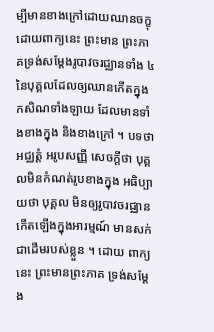ម្បីមានខាងក្រៅដោយឈានចក្ខុ ដោយពាក្យនេះ ព្រះមាន ព្រះភាគទ្រង់សម្តែងរូបាវចរជ្ឈានទាំង ៤ នៃបុគ្គលដែលឲ្យឈានកើតក្នុង កសិណទាំងឡាយ ដែលមានទាំងខាងក្នុង និងខាងក្រៅ ។ បទថា អជ្ឈត្តំ អរូបសញ្ញី សេចក្តីថា បុគ្គលមិនកំណត់រូបខាងក្នុង អធិប្បាយថា បុគ្គល មិនឲ្យរូបាវចរជ្ឈានកើតឡើងក្នុងអារម្មណ៍ មានសក់ជាដើមរបស់ខ្លួន ។ ដោយ ពាក្យនេះ ព្រះមានព្រះភាគ ទ្រង់សម្តែង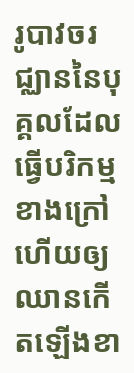រូបាវចរជ្ឈាននៃបុគ្គលដែលធ្វើបរិកម្ម ខាងក្រៅ ហើយឲ្យឈានកើតឡើងខា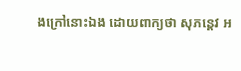ងក្រៅនោះឯង ដោយពាក្យថា សុភន្តេវ អ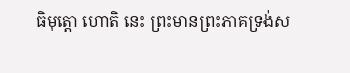ធិមុត្តោ ហោតិ នេះ ព្រះមានព្រះភាគទ្រង់ស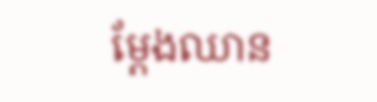ម្តែងឈាន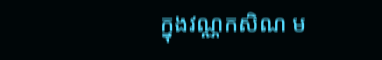ក្នុងវណ្ណកសិណ ម